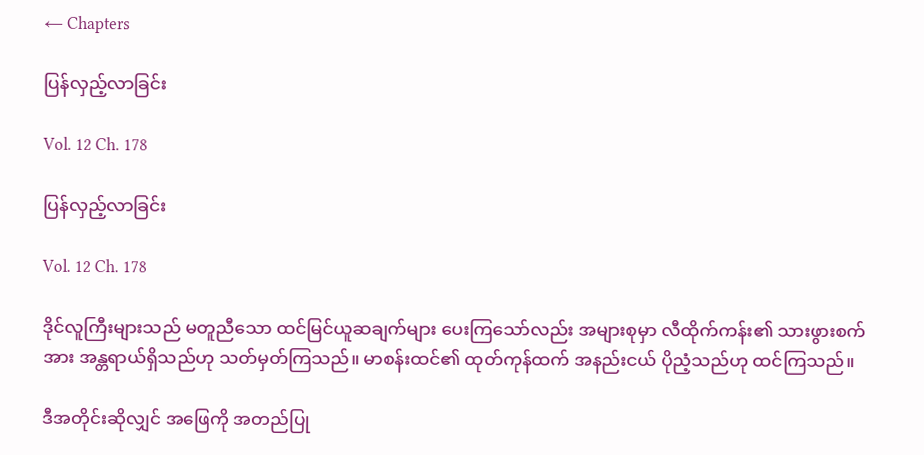← Chapters

ပြန်လှည့်လာခြင်း

Vol. 12 Ch. 178

ပြန်လှည့်လာခြင်း

Vol. 12 Ch. 178

ဒိုင်လူကြီးများသည် မတူညီသော ထင်မြင်ယူဆချက်များ ပေးကြသော်လည်း အများစုမှာ လီထိုက်ကန်း၏ သားဖွားစက်အား အန္တရာယ်ရှိသည်ဟု သတ်မှတ်ကြသည်။ မာစန်းထင်၏ ထုတ်ကုန်ထက် အနည်းငယ် ပိုညံ့သည်ဟု ထင်ကြသည်။

ဒီအတိုင်းဆိုလျှင် အဖြေကို အတည်ပြု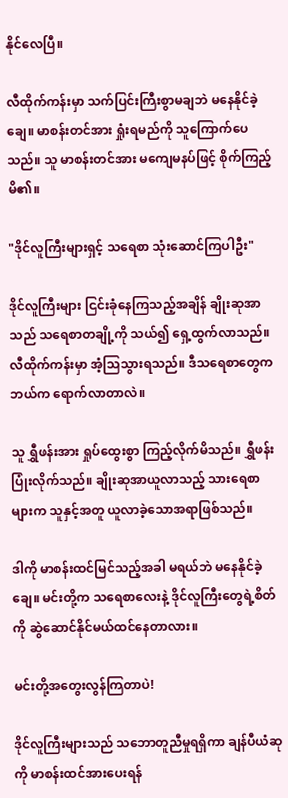နိုင်လေပြီ။

လီထိုက်ကန်းမှာ သက်ပြင်းကြီးစွာမချဘဲ မနေနိုင်ခဲ့ချေ။ မာစန်းတင်အား ရှုံးရမည်ကို သူကြောက်ပေသည်။ သူ မာစန်းတင်အား မကျေမနပ်ဖြင့် စိုက်ကြည့်မိ၏။

"ဒိုင်လူကြီးများရှင့် သရေစာ သုံးဆောင်ကြပါဦး"

ဒိုင်လူကြီးများ ငြင်းခုံနေကြသည့်အချိန် ချိုးဆုအာသည် သရေစာတချို့ကို သယ်၍ ရှေ့ထွက်လာသည်။ လီထိုက်ကန်းမှာ အံ့သြသွားရသည်။ ဒီသရေစာတွေက ဘယ်က ရောက်လာတာလဲ။

သူ ရွှီဖန်းအား ရှုပ်ထွေးစွာ ကြည့်လိုက်မိသည်။ ရွှီဖန်း ပြုံးလိုက်သည်။ ချိုးဆုအာယူလာသည့် သားရေစာများက သူနှင့်အတူ ယူလာခဲ့သောအရာဖြစ်သည်။

ဒါကို မာစန်းထင်မြင်သည့်အခါ မရယ်ဘဲ မနေနိုင်ခဲ့ချေ။ မင်းတို့က သရေစာလေးနဲ့ ဒိုင်လူကြီးတွေရဲ့စိတ်ကို ဆွဲဆောင်နိုင်မယ်ထင်နေတာလား။

မင်းတို့အတွေးလွန်ကြတာပဲ!

ဒိုင်လူကြီးများသည် သဘောတူညီမှုရရှိကာ ချန်ပီယံဆုကို မာစန်းထင်အားပေးရန်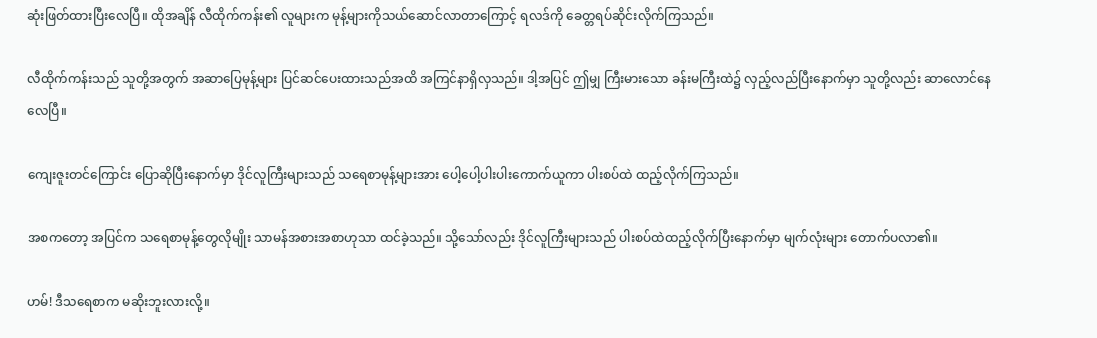ဆုံးဖြတ်ထားပြီးလေပြီ။ ထိုအချိန် လီထိုက်ကန်း၏ လူများက မုန့်များကိုသယ်ဆောင်လာတာကြောင့် ရလဒ်ကို ခေတ္တရပ်ဆိုင်းလိုက်ကြသည်။

လီထိုက်ကန်းသည် သူတို့အတွက် အဆာပြေမုန့်များ ပြင်ဆင်ပေးထားသည်အထိ အကြင်နာရှိလှသည်။ ဒါ့အပြင် ဤမျှ ကြီးမားသော ခန်းမကြီးထဲ၌ လှည့်လည်ပြီးနောက်မှာ သူတို့လည်း ဆာလောင်နေလေပြီ။

ကျေးဇူးတင်ကြောင်း ပြောဆိုပြီးနောက်မှာ ဒိုင်လူကြီးများသည် သရေစာမုန့်များအား ပေါ့ပေါ့ပါးပါးကောက်ယူကာ ပါးစပ်ထဲ ထည့်လိုက်ကြသည်။

အစကတော့ အပြင်က သရေစာမုန့်တွေလိုမျိုး သာမန်အစားအစာဟုသာ ထင်ခဲ့သည်။ သို့သော်လည်း ဒိုင်လူကြီးများသည် ပါးစပ်ထဲထည့်လိုက်ပြီးနောက်မှာ မျက်လုံးများ တောက်ပလာ၏။

ဟမ်! ဒီသရေစာက မဆိုးဘူးလားလို့။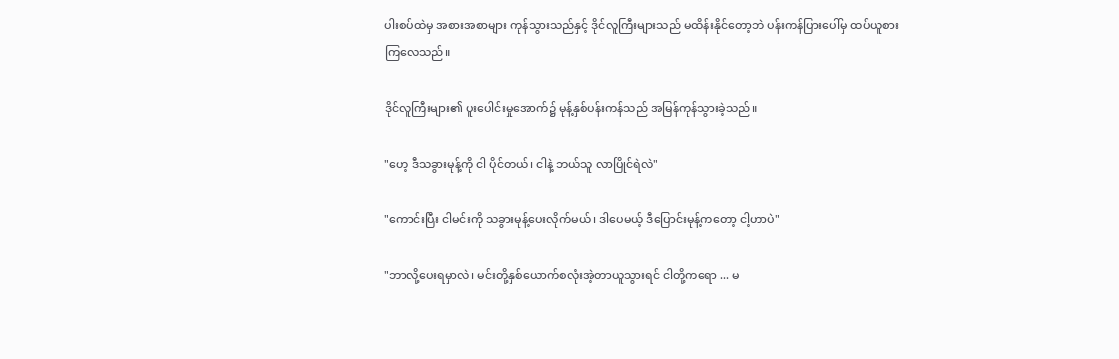ပါးစပ်ထဲမှ အစားအစာများ ကုန်သွားသည်နှင့် ဒိုင်လူကြီးများသည် မထိန်းနိုင်တော့ဘဲ ပန်းကန်ပြားပေါ်မှ ထပ်ယူစားကြလေသည်။

ဒိုင်လူကြီးများ၏ ပူးပေါင်းမှုအောက်၌ မုန့်နှစ်ပန်းကန်သည် အမြန်ကုန်သွားခဲ့သည်။

"ဟေ့ ဒီသခွားမုန့်ကို ငါ ပိုင်တယ်၊ ငါနဲ့ ဘယ်သူ လာပြိုင်ရဲလဲ"

"ကောင်းပြီး ငါမင်းကို သခွားမုန့်ပေးလိုက်မယ်၊ ဒါပေမယ့် ဒီပြောင်းမုန့်ကတော့ ငါ့ဟာပဲ"

"ဘာလို့ပေးရမှာလဲ၊ မင်းတို့နှစ်ယောက်စလုံးအဲ့တာယူသွားရင် ငါတို့ကရော ... မ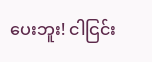ပေးဘူး! ငါငြင်း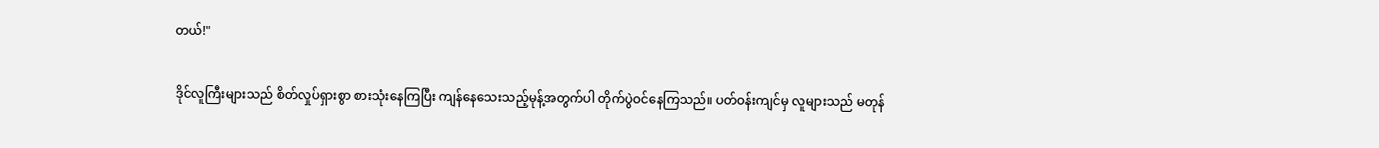တယ်!"

ဒိုင်လူကြီးများသည် စိတ်လှုပ်ရှားစွာ စားသုံးနေကြပြီး ကျန်နေသေးသည့်မုန့်အတွက်ပါ တိုက်ပွဲဝင်နေကြသည်။ ပတ်ဝန်းကျင်မှ လူများသည် မတုန်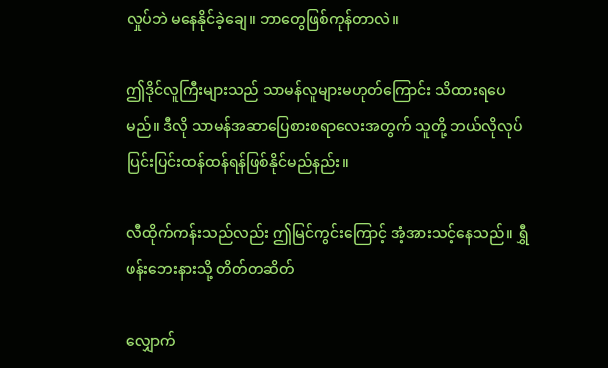လှုပ်ဘဲ မနေနိုင်ခဲ့ချေ။ ဘာတွေဖြစ်ကုန်တာလဲ။

ဤဒိုင်လူကြီးများသည် သာမန်လူများမဟုတ်ကြောင်း သိထားရပေမည်။ ဒီလို သာမန်အဆာပြေစားစရာလေးအတွက် သူတို့ ဘယ်လိုလုပ် ပြင်းပြင်းထန်ထန်ရန်ဖြစ်နိုင်မည်နည်း။

လီထိုက်ကန်းသည်လည်း ဤမြင်ကွင်းကြောင့် အံ့အားသင့်နေသည်။ ရွှီဖန်းဘေးနားသို့ တိတ်တဆိတ်

လျှောက်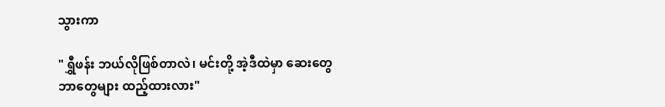သွားကာ

"ရွှီဖန်း ဘယ်လိုဖြစ်တာလဲ၊ မင်းတို့ အဲ့ဒီထဲမှာ ဆေးတွေ ဘာတွေများ ထည့်ထားလား"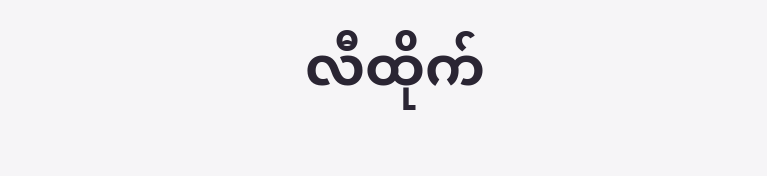လီထိုက်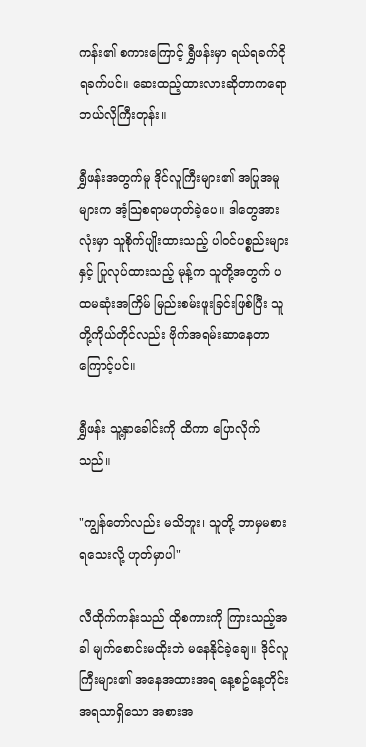ကန်း၏ စကားကြောင့် ရွှီဖန်းမှာ ရယ်ရခက်ငိုရခက်ပင်။ ဆေးထည့်ထားလားဆိုတာကရော ဘယ်လိုကြီးတုန်း။

ရွှီဖန်းအတွက်မူ ဒိုင်လူကြီးများ၏ အပြုအမူများက အံ့သြစရာမဟုတ်ခဲ့ပေ။ ဒါတွေအားလုံးမှာ သူစိုက်ပျိုးထားသည့် ပါဝင်ပစ္စည်းများနှင့် ပြုလုပ်ထားသည့် မုန့်က သူတို့အတွက် ပထမဆုံးအကြိမ် မြည်းစမ်းဖူးခြင်းဖြစ်ပြီး သူတို့ကိုယ်တိုင်လည်း ဗိုက်အရမ်းဆာနေတာကြောင့်ပင်။

ရွှီဖန်း သူ့နှာခေါင်းကို ထိကာ ပြောလိုက်သည်။

"ကျွန်တော်လည်း မသိဘူး၊ သူတို့ ဘာမှမစားရသေးလို့ ဟုတ်မှာပါ"

လီထိုက်ကန်းသည် ထိုစကားကို ကြားသည့်အခါ မျက်စောင်းမထိုးဘဲ မနေနိုင်ခဲ့ချေ။ ဒိုင်လူကြီးများ၏ အနေအထားအရ နေ့စဥ်နေ့တိုင်း အရသာရှိသော အစားအ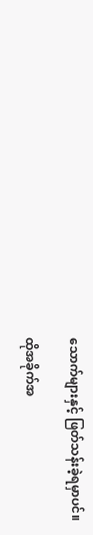သောက်များနှင့် ဖြတ်သန်းခဲ့ရမှာပင်။

ထိုအခိုက်အ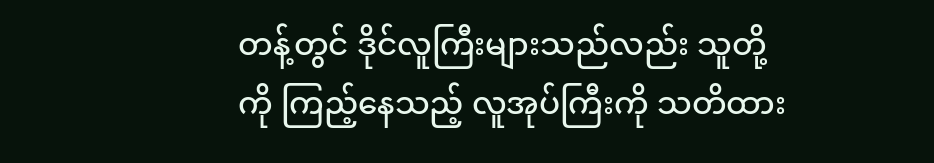တန့်တွင် ဒိုင်လူကြီးများသည်လည်း သူတို့ကို ကြည့်နေသည့် လူအုပ်ကြီးကို သတိထား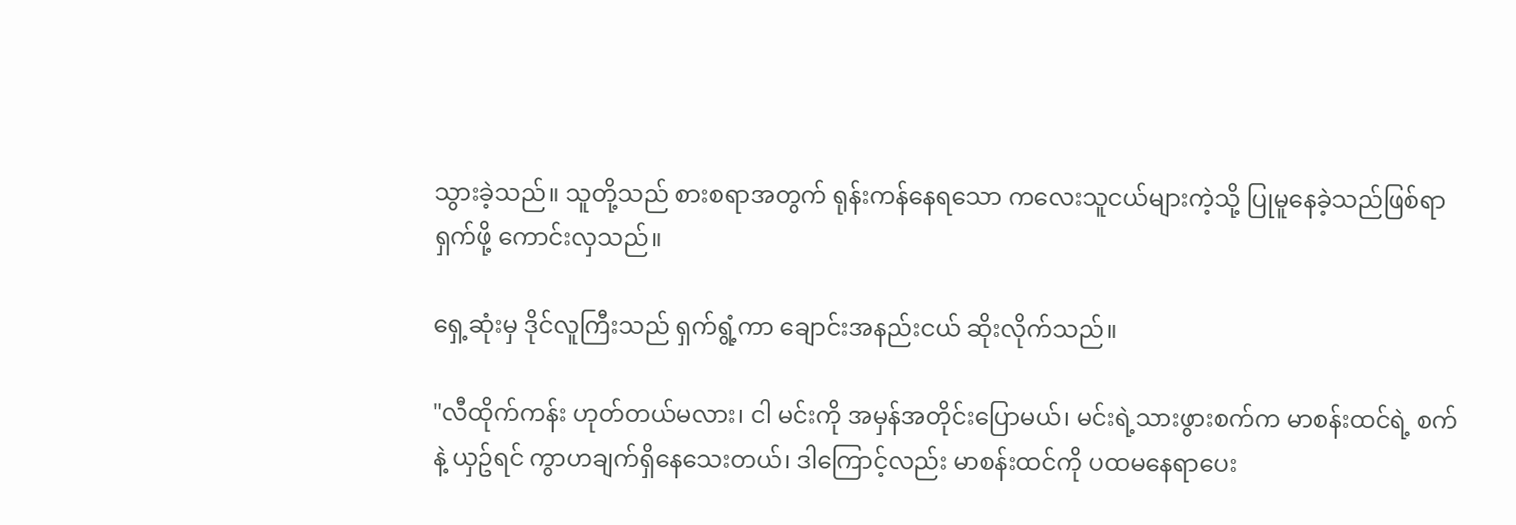သွားခဲ့သည်။ သူတို့သည် စားစရာအတွက် ရုန်းကန်နေရသော ကလေးသူငယ်များကဲ့သို့ ပြုမူနေခဲ့သည်ဖြစ်ရာ ရှက်ဖို့ ကောင်းလှသည်။

ရှေ့ဆုံးမှ ဒိုင်လူကြီးသည် ရှက်ရွံ့ကာ ချောင်းအနည်းငယ် ဆိုးလိုက်သည်။

"လီထိုက်ကန်း ဟုတ်တယ်မလား၊ ငါ မင်းကို အမှန်အတိုင်းပြောမယ်၊ မင်းရဲ့သားဖွားစက်က မာစန်းထင်ရဲ့ စက်နဲ့ ယှဥ်ရင် ကွာဟချက်ရှိနေသေးတယ်၊ ဒါကြောင့်လည်း မာစန်းထင်ကို ပထမနေရာပေး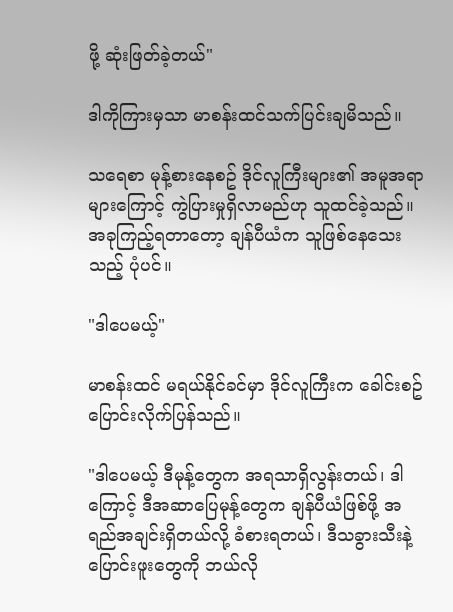ဖို့ ဆုံးဖြတ်ခဲ့တယ်"

ဒါကိုကြားမှသာ မာစန်းထင်သက်ပြင်းချမိသည်။

သရေစာ မုန့်စားနေစဥ် ဒိုင်လူကြီးများ၏ အမူအရာများကြောင့် ကွဲပြားမှုရှိလာမည်ဟု သူထင်ခဲ့သည်။ အခုကြည့်ရတာတော့ ချန်ပီယံက သူဖြစ်နေသေးသည့် ပုံပင်။

"ဒါပေမယ့်"

မာစန်းထင် မရယ်နိုင်ခင်မှာ ဒိုင်လူကြီးက ခေါင်းစဥ်ပြောင်းလိုက်ပြန်သည်။

"ဒါပေမယ့် ဒီမုန့်တွေက အရသာရှိလွန်းတယ်၊ ဒါကြောင့် ဒီအဆာပြေမုန့်တွေက ချန်ပီယံဖြစ်ဖို့ အရည်အချင်းရှိတယ်လို့ ခံစားရတယ်၊ ဒီသခွားသီးနဲ့ ပြောင်းဖူးတွေကို ဘယ်လို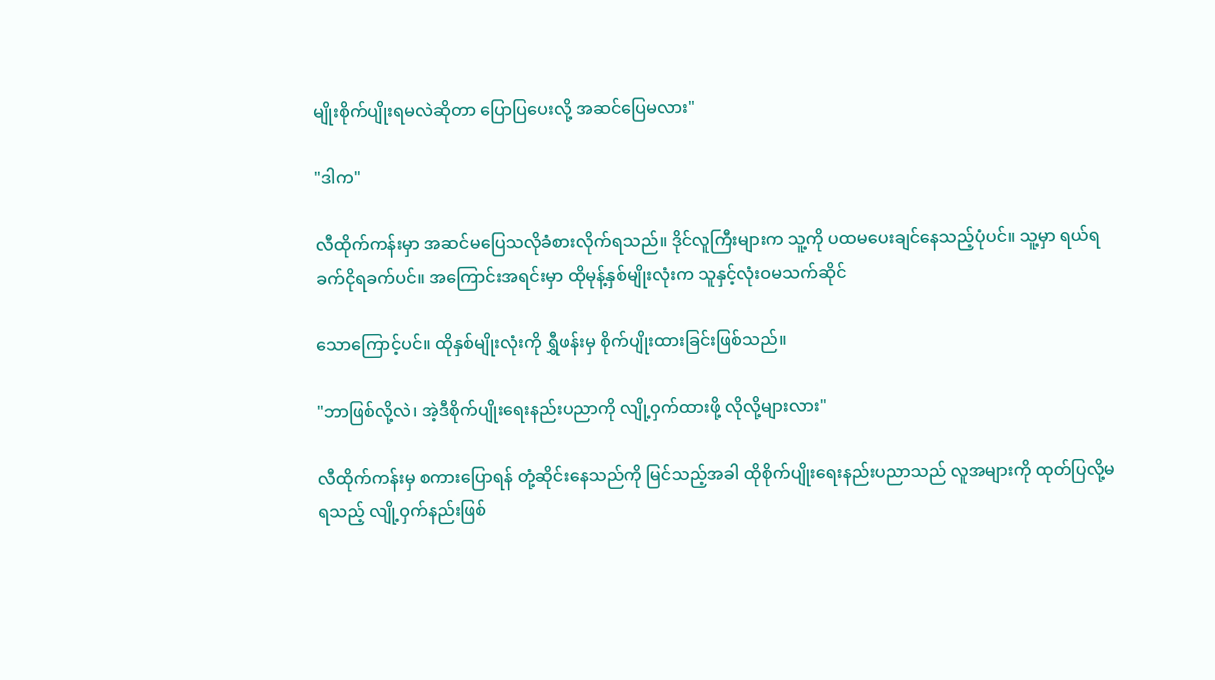မျိုးစိုက်ပျိုးရမလဲဆိုတာ ပြောပြပေးလို့ အဆင်ပြေမလား"

"ဒါက"

လီထိုက်ကန်းမှာ အဆင်မပြေသလိုခံစားလိုက်ရသည်။ ဒိုင်လူကြီးများက သူ့ကို ပထမပေးချင်နေသည့်ပုံပင်။ သူ့မှာ ရယ်ရခက်ငိုရခက်ပင်။ အကြောင်းအရင်းမှာ ထိုမုန့်နှစ်မျိုးလုံးက သူနှင့်လုံးဝမသက်ဆိုင်

သောကြောင့်ပင်။ ထိုနှစ်မျိုးလုံးကို ရွှီဖန်းမှ စိုက်ပျိုးထားခြင်းဖြစ်သည်။

"ဘာဖြစ်လို့လဲ၊ အဲ့ဒီစိုက်ပျိုးရေးနည်းပညာကို လျို့ဝှက်ထားဖို့ လိုလို့များလား"

လီထိုက်ကန်းမှ စကားပြောရန် တုံ့ဆိုင်းနေသည်ကို မြင်သည့်အခါ ထိုစိုက်ပျိုးရေးနည်းပညာသည် လူအများကို ထုတ်ပြလို့မရသည့် လျို့ဝှက်နည်းဖြစ်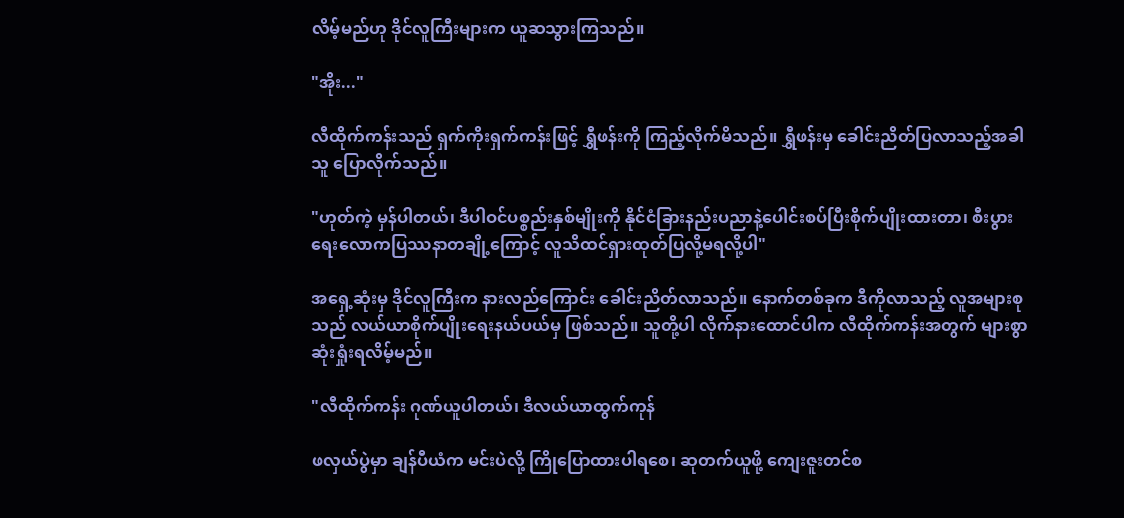လိမ့်မည်ဟု ဒိုင်လူကြီးများက ယူဆသွားကြသည်။

"အိုး..."

လီထိုက်ကန်းသည် ရှက်ကိုးရှက်ကန်းဖြင့် ရွှီဖန်းကို ကြည့်လိုက်မိသည်။ ရွှီဖန်းမှ ခေါင်းညိတ်ပြလာသည့်အခါ သူ ပြောလိုက်သည်။

"ဟုတ်ကဲ့ မှန်ပါတယ်၊ ဒီပါဝင်ပစ္စည်းနှစ်မျိုးကို နိုင်ငံခြားနည်းပညာနဲ့ပေါင်းစပ်ပြီးစိုက်ပျိုးထားတာ၊ စီးပွားရေးလောကပြဿနာတချို့ကြောင့် လူသိထင်ရှားထုတ်ပြလို့မရလို့ပါ"

အရှေ့ဆုံးမှ ဒိုင်လူကြီးက နားလည်ကြောင်း ခေါင်းညိတ်လာသည်။ နောက်တစ်ခုက ဒီကိုလာသည့် လူအများစုသည် လယ်ယာစိုက်ပျိုးရေးနယ်ပယ်မှ ဖြစ်သည်။ သူတို့ပါ လိုက်နားထောင်ပါက လီထိုက်ကန်းအတွက် များစွာ ဆုံးရှုံးရလိမ့်မည်။

"လီထိုက်ကန်း ဂုဏ်ယူပါတယ်၊ ဒီလယ်ယာထွက်ကုန်

ဖလှယ်ပွဲမှာ ချန်ပီယံက မင်းပဲလို့ ကြိုပြောထားပါရစေ၊ ဆုတက်ယူဖို့ ကျေးဇူးတင်စ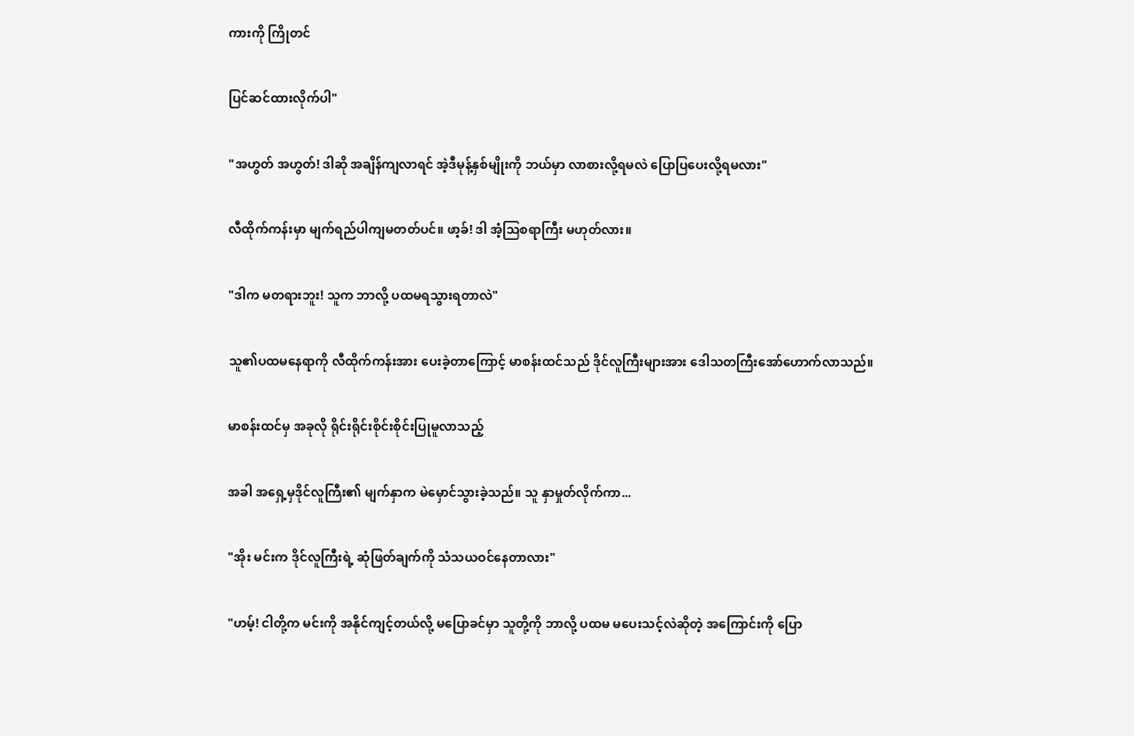ကားကို ကြိုတင်

ပြင်ဆင်ထားလိုက်ပါ"

"အဟွတ် အဟွတ်! ဒါဆို အချိန်ကျလာရင် အဲ့ဒီမုန့်နှစ်မျိုးကို ဘယ်မှာ လာစားလို့ရမလဲ ပြောပြပေးလို့ရမလား"

လီထိုက်ကန်းမှာ မျက်ရည်ပါကျမတတ်ပင်။ ဖာ့ခ်! ဒါ အံ့သြစရာကြီး မဟုတ်လား။

"ဒါက မတရားဘူး! သူက ဘာလို့ ပထမရသွားရတာလဲ"

သူ၏ပထမနေရာကို လီထိုက်ကန်းအား ပေးခဲ့တာကြောင့် မာစန်းထင်သည် ဒိုင်လူကြီးများအား ဒေါသတကြီးအော်ဟောက်လာသည်။

မာစန်းထင်မှ အခုလို ရိုင်းရိုင်းစိုင်းစိုင်းပြုမူလာသည့်

အခါ အရှေ့မှဒိုင်လူကြီး၏ မျက်နှာက မဲမှောင်သွားခဲ့သည်။ သူ နှာမှုတ်လိုက်ကာ...

"အိုး မင်းက ဒိုင်လူကြီးရဲ့ ဆုံဖြတ်ချက်ကို သံသယဝင်နေတာလား"

"ဟမ့်! ငါတို့က မင်းကို အနိုင်ကျင့်တယ်လို့ မပြောခင်မှာ သူတို့ကို ဘာလို့ ပထမ မပေးသင့်လဲဆိုတဲ့ အကြောင်းကို ပြော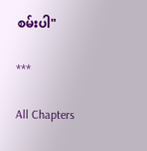စမ်းပါ"

***

All Chapters